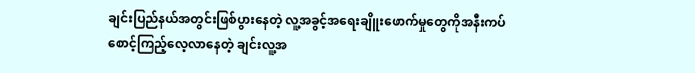ချင်းပြည်နယ်အတွင်းဖြစ်ပွားနေတဲ့ လူ့အခွင့်အရေးချိူးဖောက်မှုတွေကိုအနီးကပ်စောင့်ကြည့်လေ့လာနေတဲ့ ချင်းလူ့အ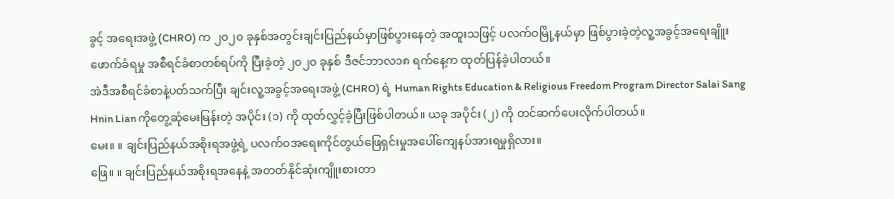ခွင့် အရေးအဖွဲ့ (CHRO) က ၂၀၂၀ ခုနှစ်အတွင်းချင်းပြည်နယ်မှာဖြစ်ပွားနေတဲ့ အထူးသဖြင့် ပလက်ဝမြို့နယ်မှာ ဖြစ်ပွားခဲ့တဲ့လူ့အခွင့်အရေးချိူးဖောက်ခံရမှု အစီရင်ခံစာတစ်ရပ်ကို ပြီးခဲ့တဲ့ ၂၀၂၀ ခုနှစ် ဒီဇင်ဘာလ၁၈ ရက်နေ့က ထုတ်ပြန်ခဲ့ပါတယ်။
အဲဒီအစီရင်ခံစာနဲ့ပတ်သက်ပြီး ချင်းလူ့အခွင့်အရေးအဖွဲ့ (CHRO) ရဲ့ Human Rights Education & Religious Freedom Program Director Salai Sang Hnin Lian ကိုတွေ့ဆုံမေးမြန်းတဲ့ အပိုင်း (၁) ကို ထုတ်လွှင့်ခဲ့ပြီးဖြစ်ပါတယ်။ ယခု အပိုင်း (၂) ကို တင်ဆက်ပေးလိုက်ပါတယ်။
မေး။ ။ ချင်းပြည်နယ်အစိုးရအဖွဲ့ရဲ့ ပလက်ဝအရေးကိုင်တွယ်ဖြေရှင်းမှုအပေါ်ကျေနပ်အားရမှုရှိလား။
ဖြေ။ ။ ချင်းပြည်နယ်အစိုးရအနေနဲ့ အတတ်နိုင်ဆုံးကျိူးစားတာ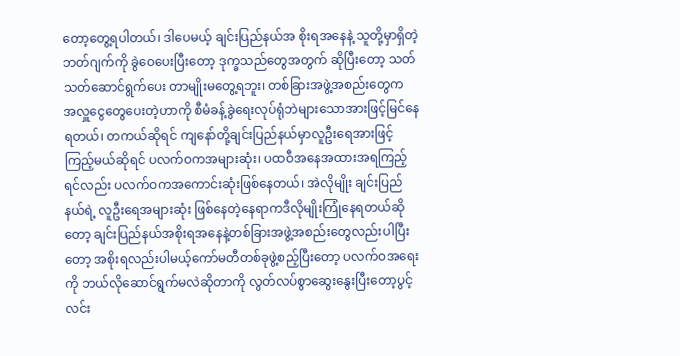တော့တွေ့ရပါတယ်၊ ဒါပေမယ့် ချင်းပြည်နယ်အ စိုးရအနေနဲ့ သူတို့မှာရှိတဲ့ဘတ်ဂျက်ကို ခွဲဝေပေးပြီးတော့ ဒုက္ခသည်တွေအတွက် ဆိုပြီးတော့ သတ်သတ်ဆောင်ရွက်ပေး တာမျိုးမတွေ့ရဘူး၊ တစ်ခြားအဖွဲ့အစည်းတွေက အလှူငွေတွေပေးတဲ့ဟာကို စီမံခန့်ခွဲရေးလုပ်ရုံဘဲများသောအားဖြင့်မြင်နေရတယ်၊ တကယ်ဆိုရင် ကျနော်တို့ချင်းပြည်နယ်မှာလူဦးရေအားဖြင့်ကြည့်မယ်ဆိုရင် ပလက်ဝကအများဆုံး၊ ပထဝီအနေအထားအရကြည့်ရင်လည်း ပလက်ဝကအကောင်းဆုံးဖြစ်နေတယ်၊ အဲလိုမျိုး ချင်းပြည်နယ်ရဲ့ လူဦးရေအများဆုံး ဖြစ်နေတဲ့နေရာကဒီလိုမျိုးကြုံနေရတယ်ဆိုတော့ ချင်းပြည်နယ်အစိုးရအနေနဲ့တစ်ခြားအဖွဲ့အစည်းတွေလည်းပါပြီးတော့ အစိုးရလည်းပါမယ့်ကော်မတီတစ်ခုဖွဲ့စည့်ပြီးတော့ ပလက်ဝအရေးကို ဘယ်လိုဆောင်ရွက်မလဲဆိုတာကို လွတ်လပ်စွာဆွေးနွေးပြီးတော့ပွင့်လင်း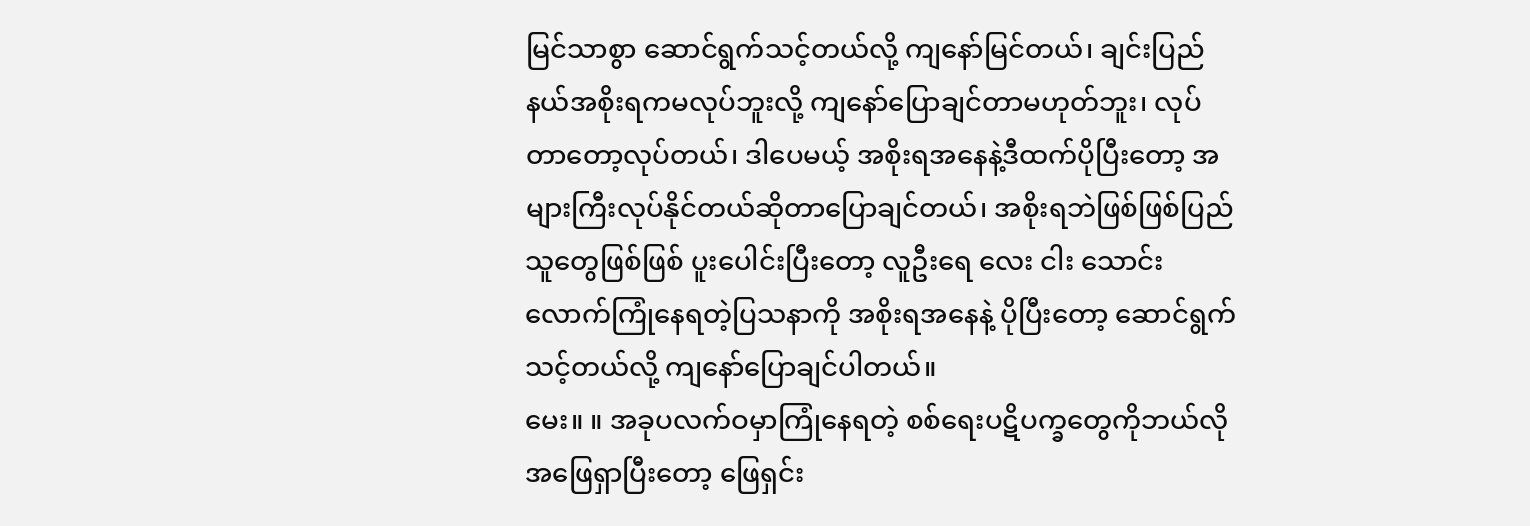မြင်သာစွာ ဆောင်ရွက်သင့်တယ်လို့ ကျနော်မြင်တယ်၊ ချင်းပြည်နယ်အစိုးရကမလုပ်ဘူးလို့ ကျနော်ပြောချင်တာမဟုတ်ဘူး၊ လုပ်တာတော့လုပ်တယ်၊ ဒါပေမယ့် အစိုးရအနေနဲ့ဒီထက်ပိုပြီးတော့ အများကြီးလုပ်နိုင်တယ်ဆိုတာပြောချင်တယ်၊ အစိုးရဘဲဖြစ်ဖြစ်ပြည်သူတွေဖြစ်ဖြစ် ပူးပေါင်းပြီးတော့ လူဦးရေ လေး ငါး သောင်းလောက်ကြုံနေရတဲ့ပြသနာကို အစိုးရအနေနဲ့ ပိုပြီးတော့ ဆောင်ရွက်သင့်တယ်လို့ ကျနော်ပြောချင်ပါတယ်။
မေး။ ။ အခုပလက်ဝမှာကြုံနေရတဲ့ စစ်ရေးပဋိပက္ခတွေကိုဘယ်လိုအဖြေရှာပြီးတော့ ဖြေရှင်း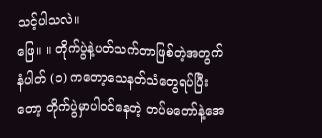သင့်ပါသလဲ။
ဖြေ။ ။ တိုက်ပွဲနဲ့ပတ်သက်တာဖြစ်တဲ့အတွက် နံပါတ် (၁) ကတော့သေနတ်သံတွေရပ်ပြီးတော့ တိုက်ပွဲမှာပါဝင်နေတဲ့ တပ်မတော်နဲ့အေ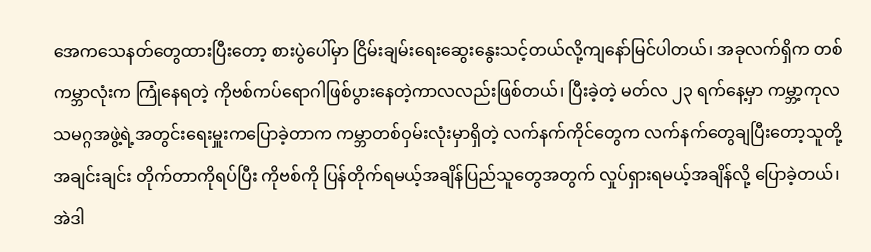အေကသေနတ်တွေထားပြီးတော့ စားပွဲပေါ်မှာ ငြိမ်းချမ်းရေးဆွေးနွေးသင့်တယ်လို့ကျနော်မြင်ပါတယ်၊ အခုလက်ရှိက တစ်ကမ္ဘာလုံးက ကြုံနေရတဲ့ ကိုဗစ်ကပ်ရောဂါဖြစ်ပွားနေတဲ့ကာလလည်းဖြစ်တယ်၊ ပြီးခဲ့တဲ့ မတ်လ ၂၃ ရက်နေ့မှာ ကမ္ဘာ့ကုလသမဂ္ဂအဖွဲ့ရဲ့အတွင်းရေးမှူးကပြောခဲ့တာက ကမ္ဘာတစ်ဝှမ်းလုံးမှာရှိတဲ့ လက်နက်ကိုင်တွေက လက်နက်တွေချပြီးတော့သူတို့အချင်းချင်း တိုက်တာကိုရပ်ပြီး ကိုဗစ်ကို ပြန်တိုက်ရမယ့်အချိန်ပြည်သူတွေအတွက် လှုပ်ရှားရမယ့်အချိန်လို့ ပြောခဲ့တယ်၊ အဲဒါ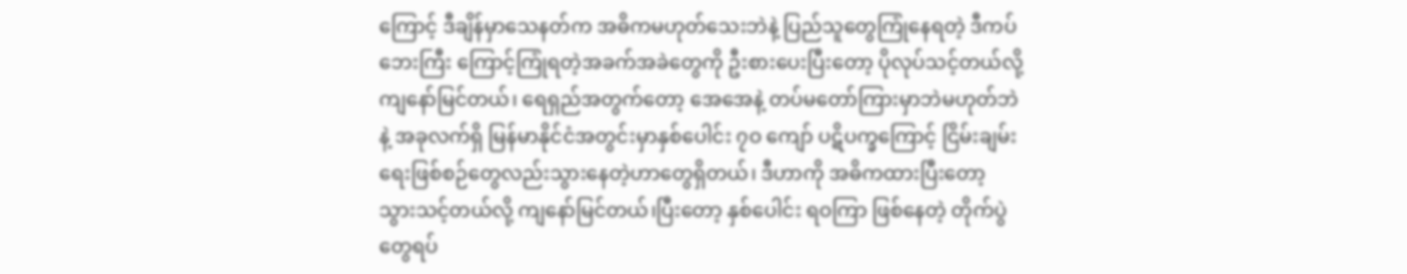ကြောင့် ဒီချိန်မှာသေနတ်က အဓိကမဟုတ်သေးဘဲနဲ့ ပြည်သူတွေကြုံနေရတဲ့ ဒီကပ်ဘေးကြီး ကြောင့်ကြုံရတဲ့အခက်အခဲတွေကို ဦးစားပေးပြီးတော့ ပိုလုပ်သင့်တယ်လို့ ကျနော်မြင်တယ်၊ ရေရှည်အတွက်တော့ အေအေနဲ့ တပ်မတော်ကြားမှာဘဲမဟုတ်ဘဲနဲ့ အခုလက်ရှိ မြန်မာနိုင်ငံအတွင်းမှာနှစ်ပေါင်း ၇ဝ ကျော် ပဋိပက္ခကြောင့် ငြိမ်းချမ်းရေးဖြစ်စဉ်တွေလည်းသွားနေတဲ့ဟာတွေရှိတယ်၊ ဒီဟာကို အဓိကထားပြီးတော့ သွားသင့်တယ်လို့ ကျနော်မြင်တယ်၊ပြီးတော့ နှစ်ပေါင်း ရဝကြာ ဖြစ်နေတဲ့ တိုက်ပွဲတွေရပ်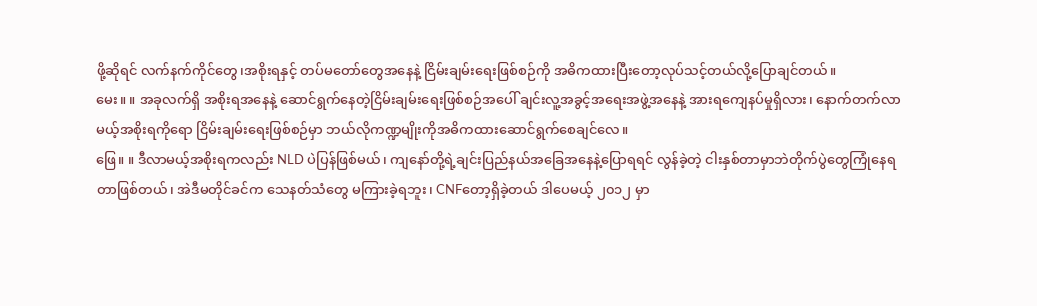ဖို့ဆိုရင် လက်နက်ကိုင်တွေ၊အစိုးရနှင့် တပ်မတော်တွေအနေနဲ့ ငြိမ်းချမ်းရေးဖြစ်စဉ်ကို အဓိကထားပြီးတော့လုပ်သင့်တယ်လို့ပြောချင်တယ်။
မေး။ ။ အခုလက်ရှိ အစိုးရအနေနဲ့ ဆောင်ရွက်နေတဲ့ငြိမ်းချမ်းရေးဖြစ်စဉ်အပေါ် ချင်းလူ့အခွင့်အရေးအဖွဲ့အနေနဲ့ အားရကျေနပ်မှုရှိလား၊ နောက်တက်လာမယ့်အစိုးရကိုရော ငြိမ်းချမ်းရေးဖြစ်စဉ်မှာ ဘယ်လိုကဏ္ဍမျိုးကိုအဓိကထားဆောင်ရွက်စေချင်လေ။
ဖြေ။ ။ ဒီလာမယ့်အစိုးရကလည်း NLD ပဲပြန်ဖြစ်မယ်၊ ကျနော်တို့ရဲ့ချင်းပြည်နယ်အခြေအနေနဲ့ပြောရရင် လွန်ခဲ့တဲ့ ငါးနှစ်တာမှာဘဲတိုက်ပွဲတွေကြုံနေရတာဖြစ်တယ်၊ အဲဒီမတိုင်ခင်က သေနတ်သံတွေ မကြားခဲ့ရဘူး၊ CNFတော့ရှိခဲ့တယ် ဒါပေမယ့် ၂၀၁၂ မှာ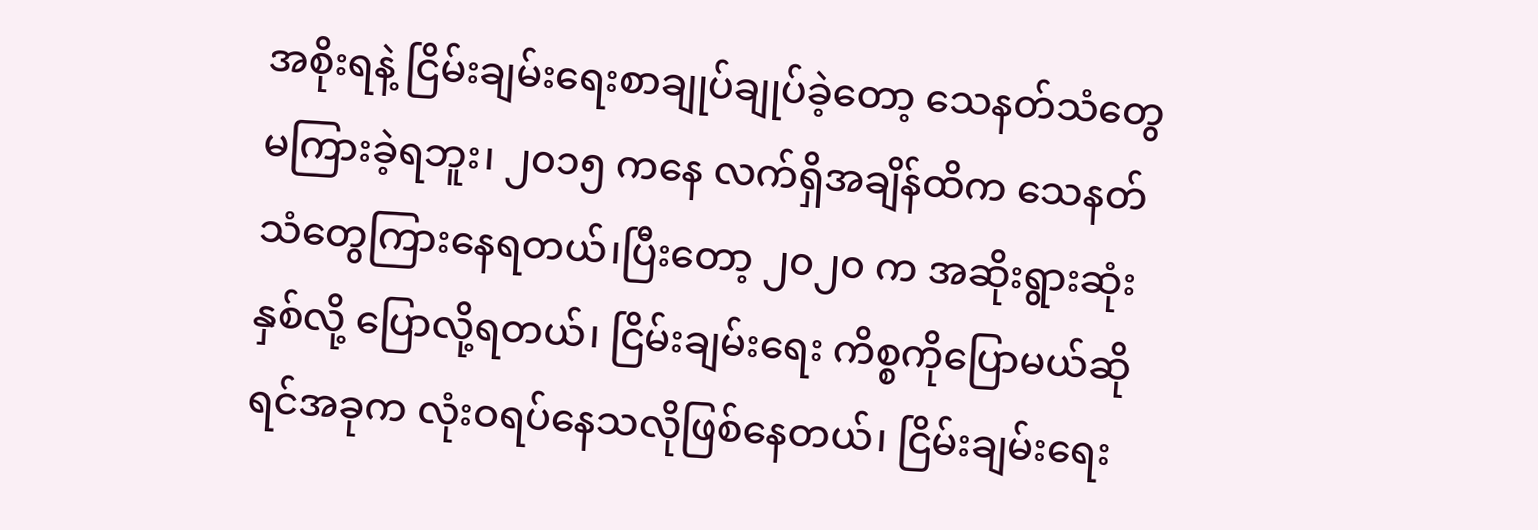အစိုးရနဲ့ ငြိမ်းချမ်းရေးစာချုပ်ချုပ်ခဲ့တော့ သေနတ်သံတွေမကြားခဲ့ရဘူး၊ ၂၀၁၅ ကနေ လက်ရှိအချိန်ထိက သေနတ်သံတွေကြားနေရတယ်၊ပြီးတော့ ၂၀၂၀ က အဆိုးရွားဆုံးနှစ်လို့ ပြောလို့ရတယ်၊ ငြိမ်းချမ်းရေး ကိစ္စကိုပြောမယ်ဆိုရင်အခုက လုံးဝရပ်နေသလိုဖြစ်နေတယ်၊ ငြိမ်းချမ်းရေး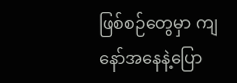ဖြစ်စဉ်တွေမှာ ကျနော်အနေနဲ့ပြော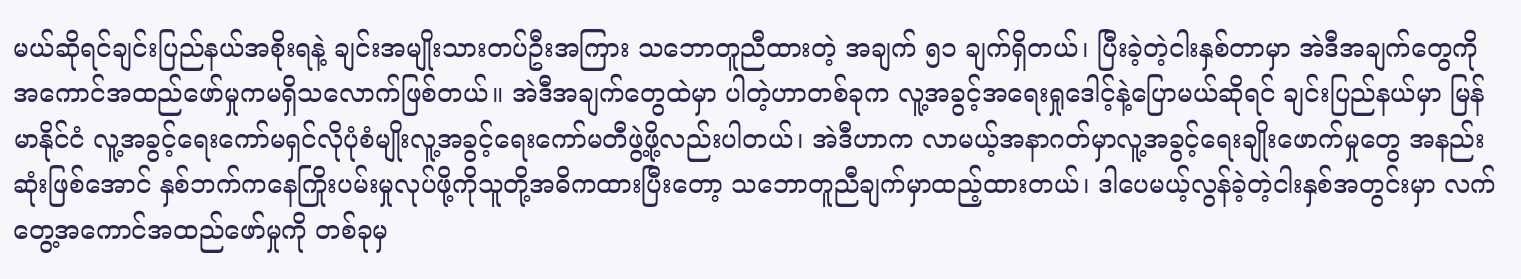မယ်ဆိုရင်ချင်းပြည်နယ်အစိုးရနဲ့ ချင်းအမျိုးသားတပ်ဦးအကြား သဘောတူညီထားတဲ့ အချက် ၅၁ ချက်ရှိတယ်၊ ပြီးခဲ့တဲ့ငါးနှစ်တာမှာ အဲဒီအချက်တွေကို အကောင်အထည်ဖော်မှုကမရှိသလောက်ဖြစ်တယ်။ အဲဒီအချက်တွေထဲမှာ ပါတဲ့ဟာတစ်ခုက လူ့အခွင့်အရေးရှုဒေါင့်နဲ့ပြောမယ်ဆိုရင် ချင်းပြည်နယ်မှာ မြန်မာနိုင်ငံ လူ့အခွင့်ရေးကော်မရှင်လိုပုံစံမျိုးလူ့အခွင့်ရေးကော်မတီဖွဲ့ဖို့လည်းပါတယ်၊ အဲဒီဟာက လာမယ့်အနာဂတ်မှာလူ့အခွင့်ရေးချိုးဖောက်မှုတွေ အနည်းဆုံးဖြစ်အောင် နှစ်ဘက်ကနေကြိုးပမ်းမှုလုပ်ဖို့ကိုသူတို့အဓိကထားပြီးတော့ သဘောတူညီချက်မှာထည့်ထားတယ်၊ ဒါပေမယ့်လွန်ခဲ့တဲ့ငါးနှစ်အတွင်းမှာ လက်တွေ့အကောင်အထည်ဖော်မှုကို တစ်ခုမှ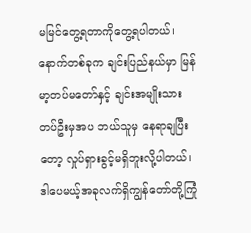မမြင်တွေ့ရတာကိုတွေ့ရပါတယ်၊ နောက်တစ်ခုက ချင်းပြည်နယ်မှာ မြန်မာ့တပ်မတော်နှင့် ချင်းအမျိုးသားတပ်ဦးမှအပ ဘယ်သူမှ နေရာချပြီးတော့ လှုပ်ရှားခွင့်မရှိဘူးလို့ပါတယ်၊ ဒါပေမယ့်အခုလက်ရှိကျွန်တော်တို့ကြုံ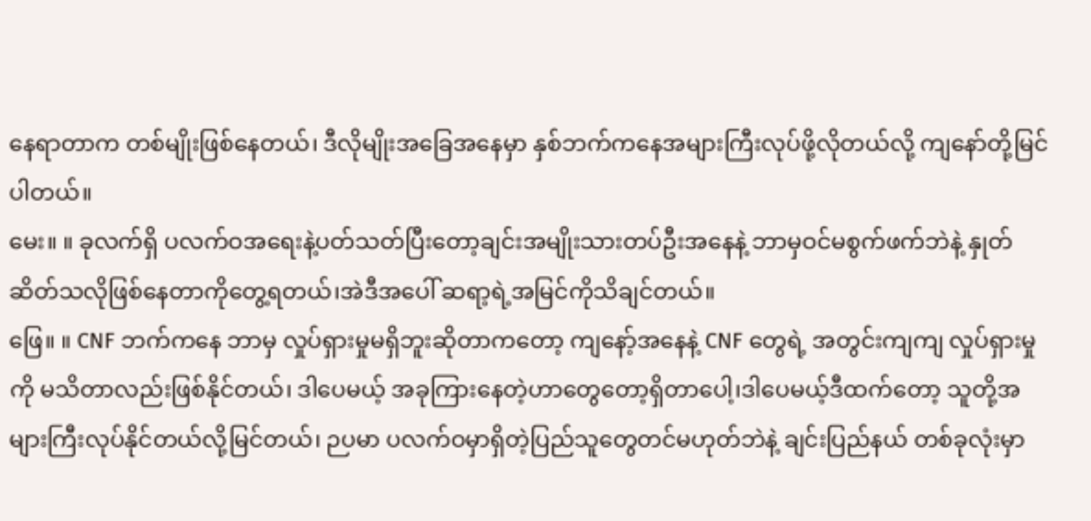နေရာတာက တစ်မျိုးဖြစ်နေတယ်၊ ဒီလိုမျိုးအခြေအနေမှာ နှစ်ဘက်ကနေအများကြီးလုပ်ဖို့လိုတယ်လို့ ကျနော်တို့မြင်ပါတယ်။
မေး။ ။ ခုလက်ရှိ ပလက်ဝအရေးနဲ့ပတ်သတ်ပြီးတော့ချင်းအမျိုးသားတပ်ဦးအနေနဲ့ ဘာမှဝင်မစွက်ဖက်ဘဲနဲ့ နှုတ်ဆိတ်သလိုဖြစ်နေတာကိုတွေ့ရတယ်၊အဲဒီအပေါ် ဆရာ့ရဲ့အမြင်ကိုသိချင်တယ်။
ဖြေ။ ။ CNF ဘက်ကနေ ဘာမှ လှုပ်ရှားမှုမရှိဘူးဆိုတာကတော့ ကျနော့်အနေနဲ့ CNF တွေရဲ့ အတွင်းကျကျ လှုပ်ရှားမှုကို မသိတာလည်းဖြစ်နိုင်တယ်၊ ဒါပေမယ့် အခုကြားနေတဲ့ဟာတွေတော့ရှိတာပေါ့၊ဒါပေမယ့်ဒီထက်တော့ သူတို့အများကြီးလုပ်နိုင်တယ်လို့မြင်တယ်၊ ဉပမာ ပလက်ဝမှာရှိတဲ့ပြည်သူတွေတင်မဟုတ်ဘဲနဲ့ ချင်းပြည်နယ် တစ်ခုလုံးမှာ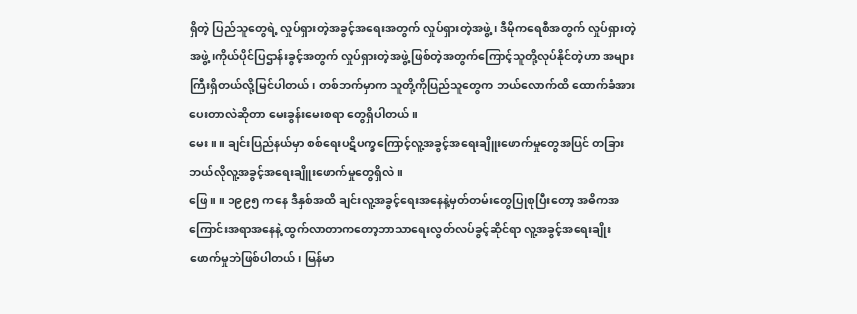ရှိတဲ့ ပြည်သူတွေရဲ့ လှုပ်ရှားတဲ့အခွင့်အရေးအတွက် လှုပ်ရှားတဲ့အဖွဲ့၊ ဒီမိုကရေစီအတွက် လှုပ်ရှားတဲ့အဖွဲ့၊ကိုယ်ပိုင်ပြဌာန်းခွင့်အတွက် လှုပ်ရှားတဲ့အဖွဲ့ ဖြစ်တဲ့အတွက်ကြောင့်သူတို့လုပ်နိုင်တဲ့ဟာ အများကြီးရှိတယ်လို့မြင်ပါတယ်၊ တစ်ဘက်မှာက သူတို့ကိုပြည်သူတွေက ဘယ်လောက်ထိ ထောက်ခံအားပေးတာလဲဆိုတာ မေးခွန်းမေးစရာ တွေရှိပါတယ်။
မေး။ ။ ချင်းပြည်နယ်မှာ စစ်ရေးပဋိပက္ခကြောင့်လူ့အခွင့်အရေးချိူးဖောက်မှုတွေအပြင် တခြားဘယ်လိုလူ့အခွင့်အရေးချိူးဖောက်မှုတွေရှိလဲ။
ဖြေ။ ။ ၁၉၉၅ ကနေ ဒီနှစ်အထိ ချင်းလူ့အခွင့်ရေးအနေနဲ့မှတ်တမ်းတွေပြုစုပြီးတော့ အဓိကအကြောင်းအရာအနေနဲ့ ထွက်လာတာကတော့ဘာသာရေးလွတ်လပ်ခွင့်ဆိုင်ရာ လူ့အခွင့်အရေးချိုးဖောက်မှုဘဲဖြစ်ပါတယ်၊ မြန်မာ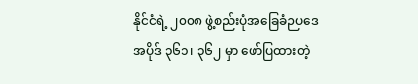နိုင်ငံရဲ့ ၂၀၀၈ ဖွဲ့စည်းပုံအခြေခံဉပဒေ အပိုဒ် ၃၆၁၊ ၃၆၂ မှာ ဖော်ပြထားတဲ့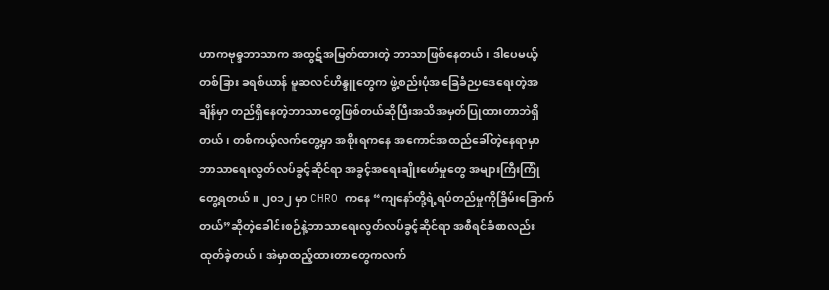ဟာကဗုဓ္ဒဘာသာက အထွဋ်အမြတ်ထားတဲ့ ဘာသာဖြစ်နေတယ်၊ ဒါပေမယ့် တစ်ခြား ခရစ်ယာန် မူဆလင်ဟိန္ဒူတွေက ဖွဲ့စည်းပုံအခြေခံဉပဒေရေးတဲ့အချိန်မှာ တည်ရှိနေတဲ့ဘာသာတွေဖြစ်တယ်ဆိုပြီးအသိအမှတ်ပြုထားတာဘဲရှိတယ်၊ တစ်ကယ့်လက်တွေ့မှာ အစိုးရကနေ အကောင်အထည်ခေါ်တဲ့နေရာမှာဘာသာရေးလွတ်လပ်ခွင့်ဆိုင်ရာ အခွင့်အရေးချိုးဖော်မှုတွေ အများကြီးကြုံတွေ့ရတယ်။ ၂၀၁၂ မှာ CHRO ကနေ “ကျနော်တို့ရဲ့ရပ်တည်မှုကိုခြိမ်းခြောက်တယ်”ဆိုတဲ့ခေါင်းစဉ်နဲ့ဘာသာရေးလွတ်လပ်ခွင့်ဆိုင်ရာ အစီရင်ခံစာလည်းထုတ်ခဲ့တယ်၊ အဲမှာထည့်ထားတာတွေကလက်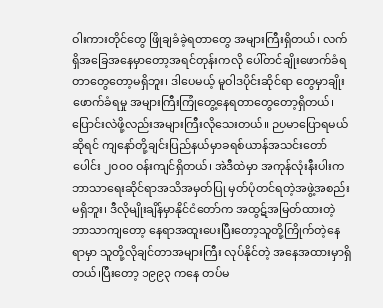ဝါးကားတိုင်တွေ ဖြိုချခံခဲ့ရတာတွေ အများကြီးရှိတယ်၊ လက်ရှိအခြေအနေမှာတော့အရင်တုန်းကလို ပေါ်တင်ချိုးဖောက်ခံရတာတွေတော့မရှိဘူး၊ ဒါပေမယ့် မူဝါဒပိုင်းဆိုင်ရာ တွေမှာချိုးဖောက်ခံရမှု အများကြီးကြုံတွေ့နေရတာတွေတော့ရှိတယ်၊ ပြောင်းလဲဖို့လည်းအများကြီးလိုသေးတယ်။ ဉပမာပြောရမယ်ဆိုရင် ကျနော်တို့ချင်းပြည်နယ်မှာခရစ်ယာန်အသင်းတော်ပေါင်း ၂၀၀၀ ဝန်းကျင်ရှိတယ်၊ အဲဒီထဲမှာ အကုန်လုံးနီးပါးကဘာသာရေးဆိုင်ရာအသိအမှတ်ပြု မှတ်ပုံတင်ရတဲ့အဖွဲ့အစည်းမရှိဘူး၊ ဒီလိုမျိုးချိန်မှာနိုင်ငံတော်က အထွဋ်အမြတ်ထားတဲ့ ဘာသာကျတော့ နေရာအထူးပေးပြီးတော့သူတို့ကြိုက်တဲ့နေရာမှာ သူတို့လိုချင်တာအများကြီး လုပ်နိုင်တဲ့ အနေအထားမှာရှိတယ်၊ပြီးတော့ ၁၉၉၃ ကနေ တပ်မ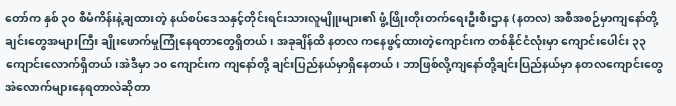တော်က နှစ် ၃၀ စီမံကိန်းနဲ့ချထားတဲ့ နယ်စပ်ဒေသနှင့်တိုင်းရင်းသားလူမျိူးများ၏ ဖွံ့ဖြိုးတိုးတက်ရေးဦးစီးဌာန (နတလ) အစီအစဉ်မှာကျနော်တို့ချင်းတွေအများကြီး ချိုးဖောက်မှုကြုံနေရတာတွေရှိတယ်၊ အခုချိန်ထိ နတလ ကနေဖွင့်ထားတဲ့ကျောင်းက တစ်နိုင်ငံလုံးမှာ ကျောင်းပေါင်း ၃၃ ကျောင်းလောက်ရှိတယ်၊အဲဒီမှာ ၁၀ ကျောင်းက ကျနော်တို့ ချင်းပြည်နယ်မှာရှိနေတယ်၊ ဘာဖြစ်လို့ကျနော်တို့ချင်းပြည်နယ်မှာ နတလကျောင်းတွေ အဲလောက်များနေရတာလဲဆိုတာ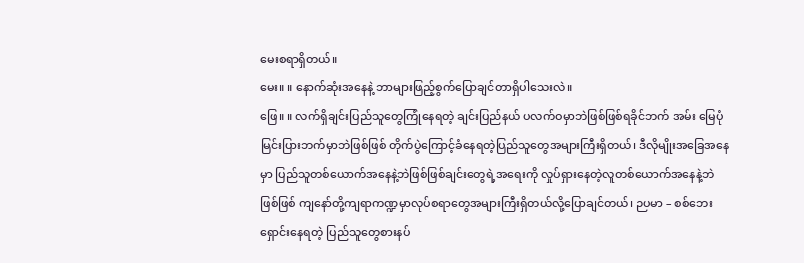မေးစရာရှိတယ်။
မေး။ ။ နောက်ဆုံးအနေနဲ့ ဘာများဖြည့်စွက်ပြောချင်တာရှိပါသေးလဲ။
ဖြေ။ ။ လက်ရှိချင်းပြည်သူတွေကြုံနေရတဲ့ ချင်းပြည်နယ် ပလက်ဝမှာဘဲဖြစ်ဖြစ်ရခိုင်ဘက် အမ်း မြေပုံ မြင်းပြားဘက်မှာဘဲဖြစ်ဖြစ် တိုက်ပွဲကြောင့်ခံနေရတဲ့ပြည်သူတွေအများကြီးရှိတယ်၊ ဒီလိုမျိုးအခြေအနေမှာ ပြည်သူတစ်ယောက်အနေနဲ့ဘဲဖြစ်ဖြစ်ချင်းတွေရဲ့အရေးကို လှုပ်ရှားနေတဲ့လူတစ်ယောက်အနေနဲ့ဘဲဖြစ်ဖြစ် ကျနော်တို့ကျရာကဏ္ဍမှာလုပ်စရာတွေအများကြီးရှိတယ်လို့ပြောချင်တယ်၊ ဉပမာ – စစ်ဘေးရှောင်းနေရတဲ့ ပြည်သူတွေစားနပ်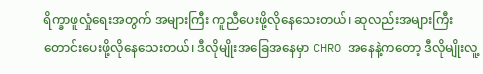ရိက္ခာဖူလှုံရေးအတွက် အများကြီး ကူညီပေးဖို့လိုနေသေးတယ်၊ ဆုလည်းအများကြီးတောင်းပေးဖို့လိုနေသေးတယ်၊ ဒီလိုမျိုးအခြေအနေမှာ CHRO အနေနဲ့ကတော့ ဒီလိုမျိုးလူ့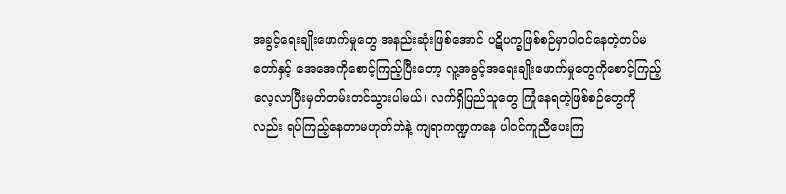အခွင့်ရေးချိုးဖောက်မှုတွေ အနည်းဆုံးဖြစ်အောင် ပဋိပက္ခဖြစ်စဉ်မှာပါဝင်နေတဲ့တပ်မတော်နှင့် အေအေကိုစောင့်ကြည့်ပြီးတော့ လူ့အခွင့်အရေးချိုးဖောက်မှုတွေကိုစောင့်ကြည့်လေ့လာပြီးမှတ်တမ်းတင်သွားပါမယ်၊ လက်ရှိပြည်သူတွေ ကြုံနေရတဲ့ဖြစ်စဉ်တွေကိုလည်း ရပ်ကြည့်နေတာမဟုတ်ဘဲနဲ့ ကျရာကဏ္ဍကနေ ပါဝင်ကူညီပေးကြ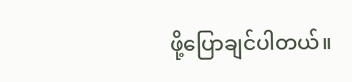ဖို့ပြောချင်ပါတယ်။